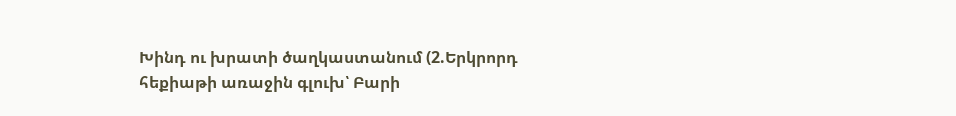Խինդ ու խրատի ծաղկաստանում (2.Երկրորդ հեքիաթի առաջին գլուխ՝ Բարի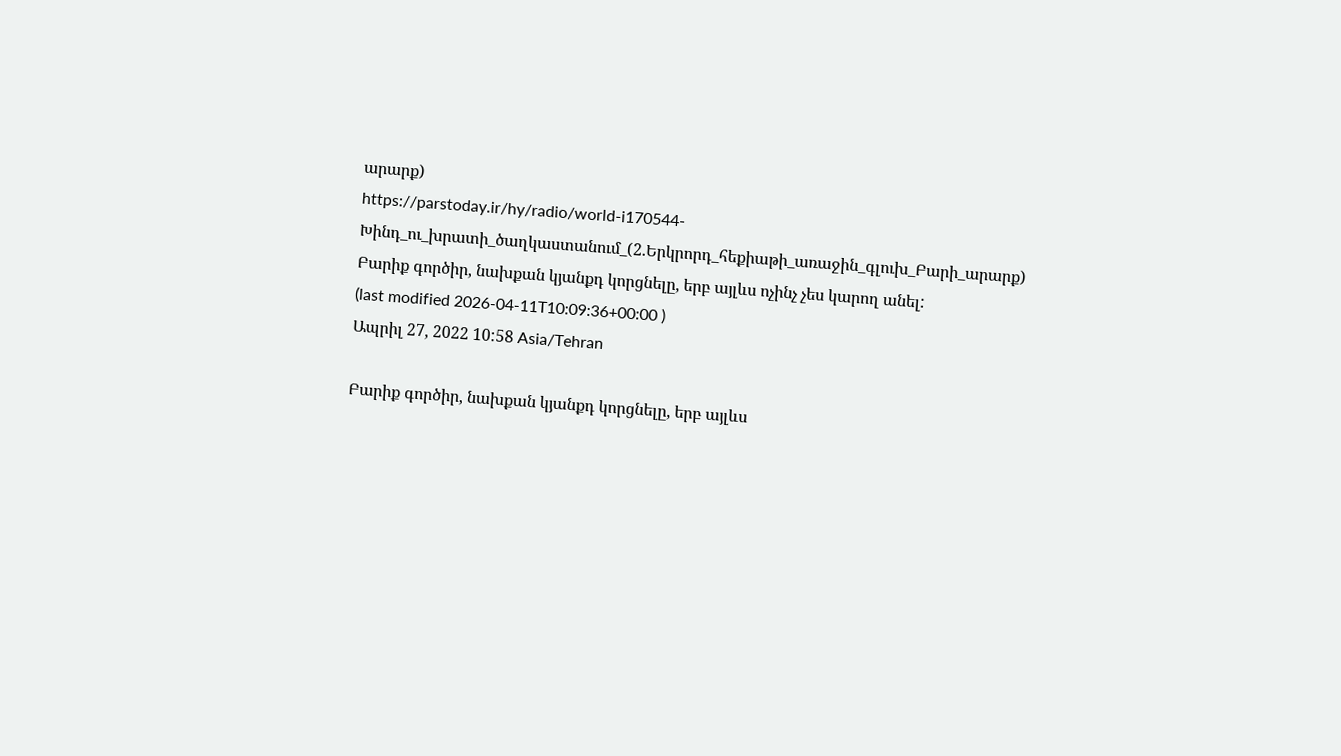արարք)
https://parstoday.ir/hy/radio/world-i170544-Խինդ_ու_խրատի_ծաղկաստանում_(2.Երկրորդ_հեքիաթի_առաջին_գլուխ_Բարի_արարք)
Բարիք գործիր, նախքան կյանքդ կորցնելը, երբ այլևս ոչինչ չես կարող անել:
(last modified 2026-04-11T10:09:36+00:00 )
Ապրիլ 27, 2022 10:58 Asia/Tehran

Բարիք գործիր, նախքան կյանքդ կորցնելը, երբ այլևս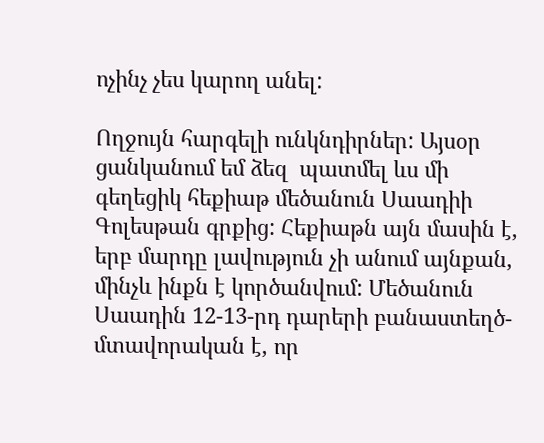ոչինչ չես կարող անել:

Ողջույն հարգելի ունկնդիրներ: Այսօր ցանկանում եմ ձեզ  պատմել ևս մի գեղեցիկ հեքիաթ մեծանուն Սաադիի Գոլեսթան գրքից: Հեքիաթն այն մասին է, երբ մարդը լավություն չի անում այնքան, մինչև ինքն է կործանվում: Մեծանուն Սաադին 12-13-րդ դարերի բանաստեղծ-մտավորական է, որ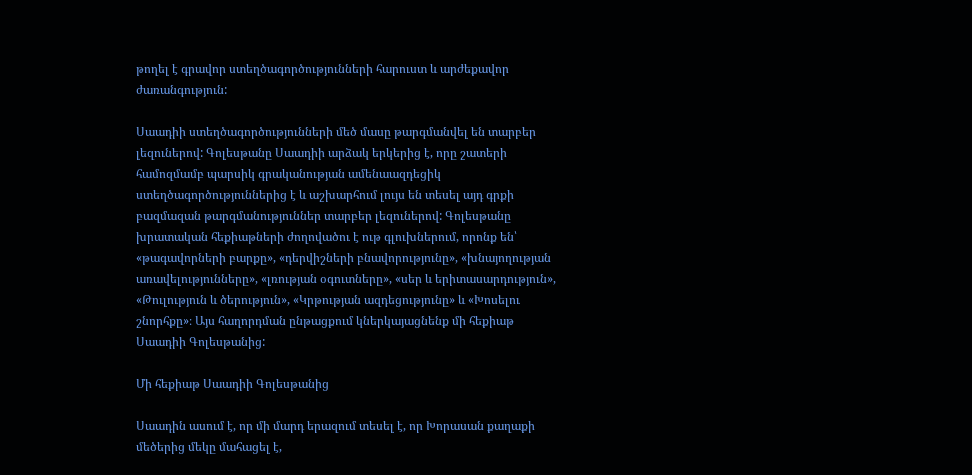թողել է գրավոր ստեղծագործությունների հարուստ և արժեքավոր ժառանգություն:

Սաադիի ստեղծագործությունների մեծ մասը թարգմանվել են տարբեր լեզուներով: Գոլեսթանը Սաադիի արձակ երկերից է, որը շատերի համոզմամբ պարսիկ գրականության ամենաազդեցիկ ստեղծագործություններից է և աշխարհում լույս են տեսել այդ գրքի բազմազան թարգմանություններ տարբեր լեզուներով: Գոլեսթանը խրատական հեքիաթների ժողովածու է ութ գլուխներում, որոնք են՝ «թագավորների բարքը», «դերվիշների բնավորությունը», «խնայողության առավելությունները», «լռության օգուտները», «սեր և երիտասարդություն», «Թուլություն և ծերություն», «Կրթության ազդեցությունը» և «Խոսելու շնորհքը»։ Այս հաղորդման ընթացքում կներկայացնենք մի հեքիաթ Սաադիի Գոլեսթանից:

Մի հեքիաթ Սաադիի Գոլեսթանից

Սաադին ասում է, որ մի մարդ երազում տեսել է, որ Խորասան քաղաքի մեծերից մեկը մահացել է,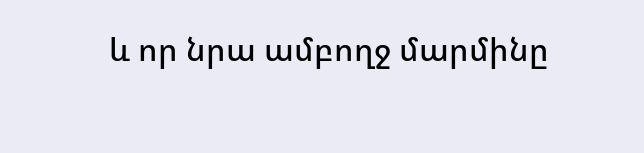և որ նրա ամբողջ մարմինը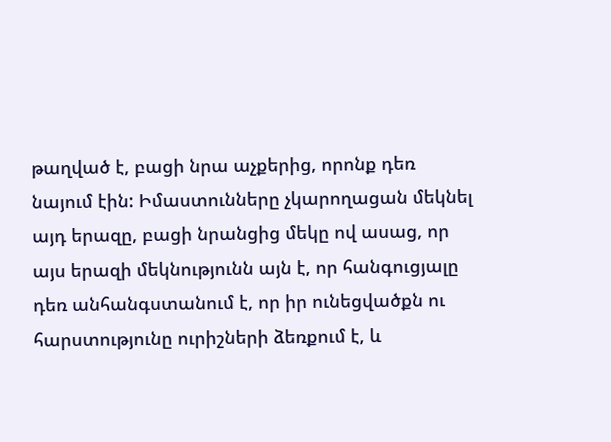թաղված է, բացի նրա աչքերից, որոնք դեռ նայում էին: Իմաստունները չկարողացան մեկնել այդ երազը, բացի նրանցից մեկը ով ասաց, որ այս երազի մեկնությունն այն է, որ հանգուցյալը դեռ անհանգստանում է, որ իր ունեցվածքն ու հարստությունը ուրիշների ձեռքում է, և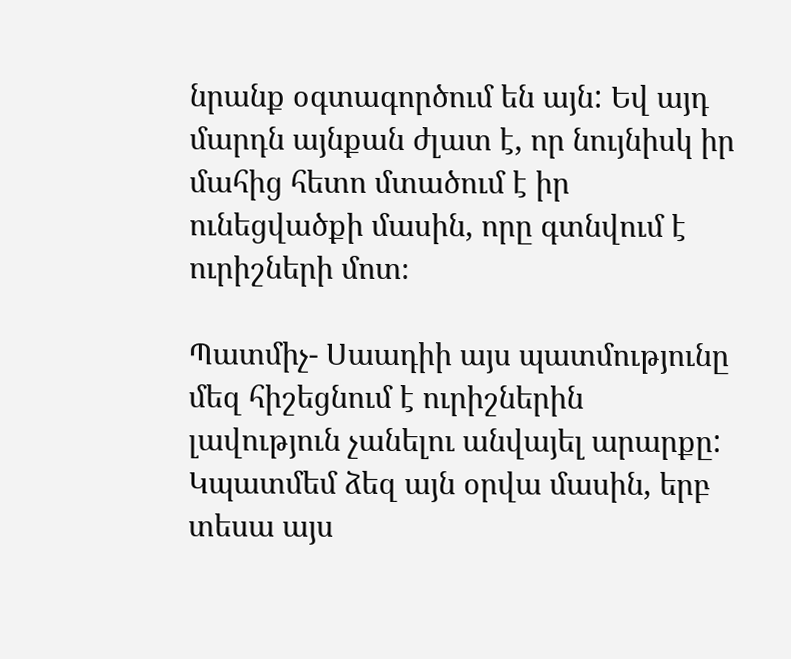նրանք օգտագործում են այն: Եվ այդ մարդն այնքան ժլատ է, որ նույնիսկ իր մահից հետո մտածում է իր ունեցվածքի մասին, որը գտնվում է ուրիշների մոտ։

Պատմիչ- Սաադիի այս պատմությունը մեզ հիշեցնում է ուրիշներին լավություն չանելու անվայել արարքը: Կպատմեմ ձեզ այն օրվա մասին, երբ տեսա այս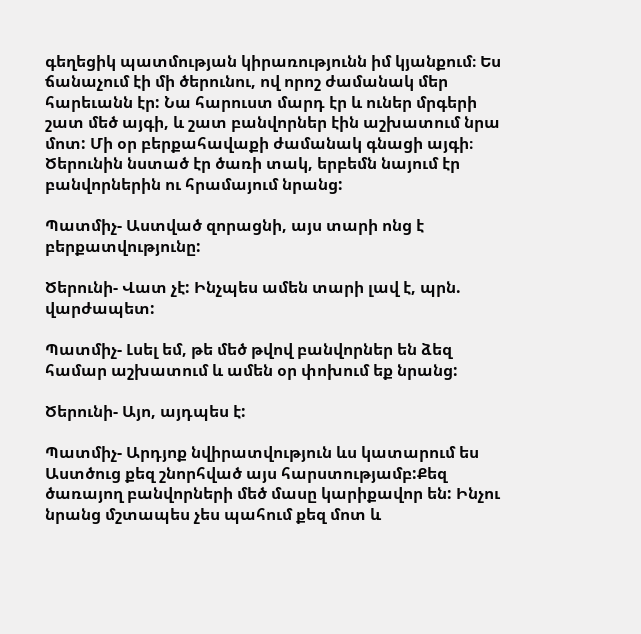գեղեցիկ պատմության կիրառությունն իմ կյանքում։ Ես ճանաչում էի մի ծերունու, ով որոշ ժամանակ մեր հարեւանն էր: Նա հարուստ մարդ էր և ուներ մրգերի շատ մեծ այգի, և շատ բանվորներ էին աշխատում նրա մոտ: Մի օր բերքահավաքի ժամանակ գնացի այգի։ Ծերունին նստած էր ծառի տակ, երբեմն նայում էր բանվորներին ու հրամայում նրանց:

Պատմիչ- Աստված զորացնի, այս տարի ոնց է բերքատվությունը:

Ծերունի- Վատ չէ: Ինչպես ամեն տարի լավ է, պրն. վարժապետ:

Պատմիչ- Լսել եմ, թե մեծ թվով բանվորներ են ձեզ համար աշխատում և ամեն օր փոխում եք նրանց:

Ծերունի- Այո, այդպես է:

Պատմիչ- Արդյոք նվիրատվություն ևս կատարում ես Աստծուց քեզ շնորհված այս հարստությամբ:Քեզ ծառայող բանվորների մեծ մասը կարիքավոր են: Ինչու նրանց մշտապես չես պահում քեզ մոտ և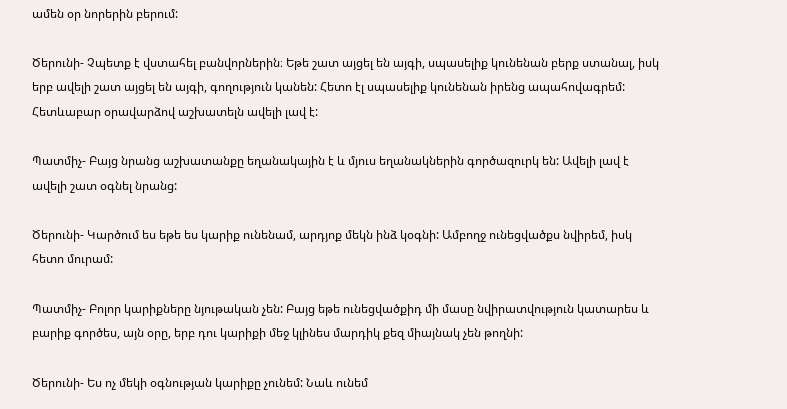ամեն օր նորերին բերում:

Ծերունի- Չպետք է վստահել բանվորներին։ Եթե շատ այցել են այգի, սպասելիք կունենան բերք ստանալ, իսկ երբ ավելի շատ այցել են այգի, գողություն կանեն: Հետո էլ սպասելիք կունենան իրենց ապահովագրեմ: Հետևաբար օրավարձով աշխատելն ավելի լավ է:

Պատմիչ- Բայց նրանց աշխատանքը եղանակային է և մյուս եղանակներին գործազուրկ են: Ավելի լավ է ավելի շատ օգնել նրանց:

Ծերունի- Կարծում ես եթե ես կարիք ունենամ, արդյոք մեկն ինձ կօգնի: Ամբողջ ունեցվածքս նվիրեմ, իսկ հետո մուրամ:

Պատմիչ- Բոլոր կարիքները նյութական չեն: Բայց եթե ունեցվածքիդ մի մասը նվիրատվություն կատարես և բարիք գործես, այն օրը, երբ դու կարիքի մեջ կլինես մարդիկ քեզ միայնակ չեն թողնի:

Ծերունի- Ես ոչ մեկի օգնության կարիքը չունեմ: Նաև ունեմ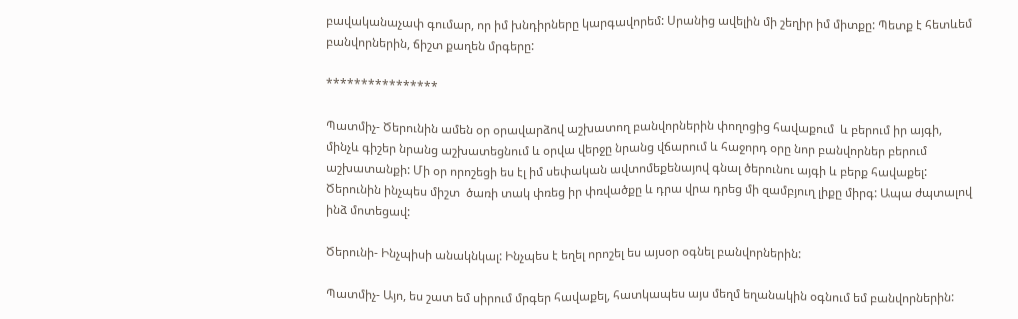բավականաչափ գումար, որ իմ խնդիրները կարգավորեմ: Սրանից ավելին մի շեղիր իմ միտքը: Պետք է հետևեմ բանվորներին, ճիշտ քաղեն մրգերը:

****************

Պատմիչ- Ծերունին ամեն օր օրավարձով աշխատող բանվորներին փողոցից հավաքում  և բերում իր այգի, մինչև գիշեր նրանց աշխատեցնում և օրվա վերջը նրանց վճարում և հաջորդ օրը նոր բանվորներ բերում աշխատանքի: Մի օր որոշեցի ես էլ իմ սեփական ավտոմեքենայով գնալ ծերունու այգի և բերք հավաքել: Ծերունին ինչպես միշտ  ծառի տակ փռեց իր փռվածքը և դրա վրա դրեց մի զամբյուղ լիքը միրգ: Ապա ժպտալով ինձ մոտեցավ:

Ծերունի- Ինչպիսի անակնկալ: Ինչպես է եղել որոշել ես այսօր օգնել բանվորներին:

Պատմիչ- Այո, ես շատ եմ սիրում մրգեր հավաքել, հատկապես այս մեղմ եղանակին օգնում եմ բանվորներին: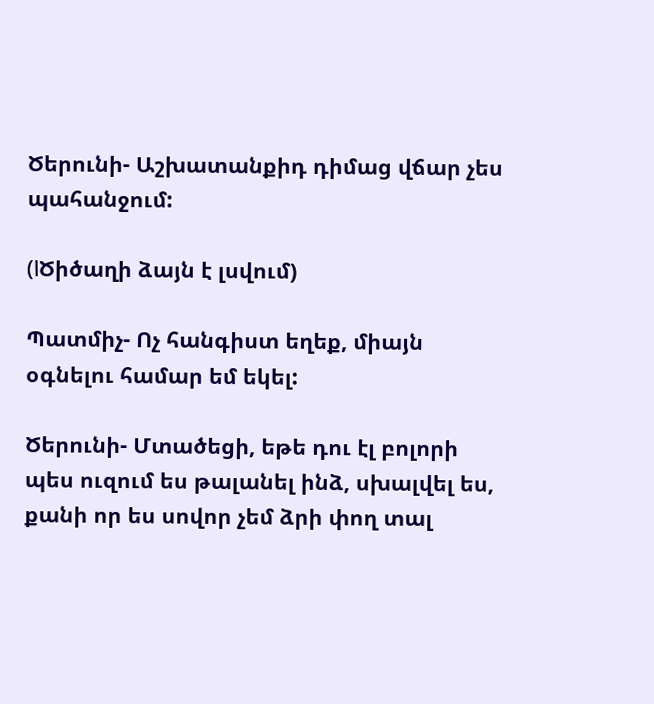Ծերունի- Աշխատանքիդ դիմաց վճար չես պահանջում:

(اԾիծաղի ձայն է լսվում)

Պատմիչ- Ոչ հանգիստ եղեք, միայն օգնելու համար եմ եկել:

Ծերունի- Մտածեցի, եթե դու էլ բոլորի պես ուզում ես թալանել ինձ, սխալվել ես, քանի որ ես սովոր չեմ ձրի փող տալ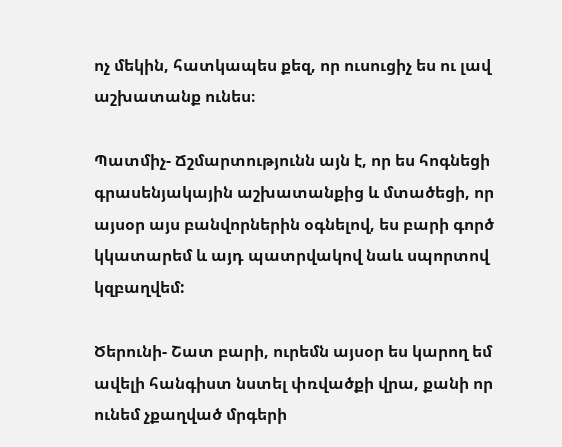ոչ մեկին, հատկապես քեզ, որ ուսուցիչ ես ու լավ աշխատանք ունես։

Պատմիչ- Ճշմարտությունն այն է, որ ես հոգնեցի գրասենյակային աշխատանքից և մտածեցի, որ այսօր այս բանվորներին օգնելով, ես բարի գործ կկատարեմ և այդ պատրվակով նաև սպորտով կզբաղվեմ:

Ծերունի- Շատ բարի, ուրեմն այսօր ես կարող եմ ավելի հանգիստ նստել փռվածքի վրա, քանի որ ունեմ չքաղված մրգերի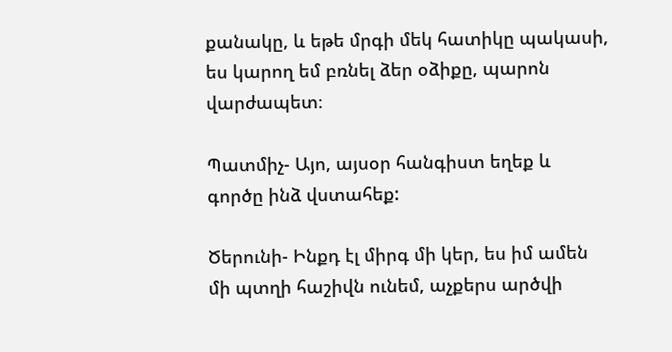քանակը, և եթե մրգի մեկ հատիկը պակասի, ես կարող եմ բռնել ձեր օձիքը, պարոն վարժապետ։

Պատմիչ- Այո, այսօր հանգիստ եղեք և գործը ինձ վստահեք:

Ծերունի- Ինքդ էլ միրգ մի կեր, ես իմ ամեն մի պտղի հաշիվն ունեմ, աչքերս արծվի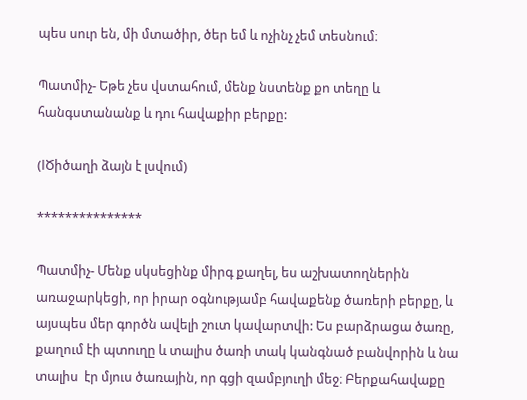պես սուր են, մի մտածիր, ծեր եմ և ոչինչ չեմ տեսնում։

Պատմիչ- Եթե չես վստահում, մենք նստենք քո տեղը և հանգստանանք և դու հավաքիր բերքը:

(اԾիծաղի ձայն է լսվում)

***************

Պատմիչ- Մենք սկսեցինք միրգ քաղել, ես աշխատողներին առաջարկեցի, որ իրար օգնությամբ հավաքենք ծառերի բերքը, և այսպես մեր գործն ավելի շուտ կավարտվի: Ես բարձրացա ծառը, քաղում էի պտուղը և տալիս ծառի տակ կանգնած բանվորին և նա տալիս  էր մյուս ծառային, որ գցի զամբյուղի մեջ։ Բերքահավաքը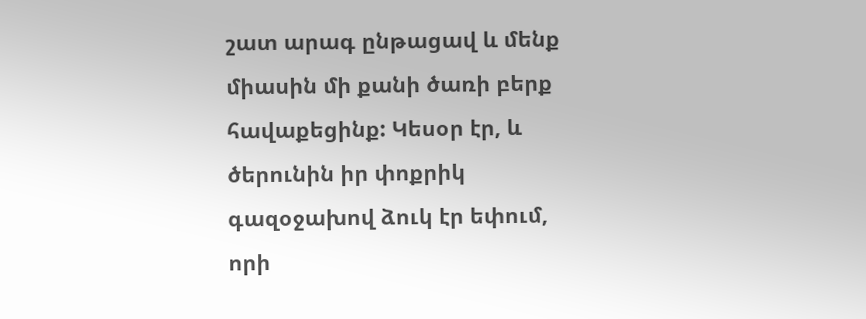շատ արագ ընթացավ և մենք միասին մի քանի ծառի բերք հավաքեցինք: Կեսօր էր, և ծերունին իր փոքրիկ գազօջախով ձուկ էր եփում, որի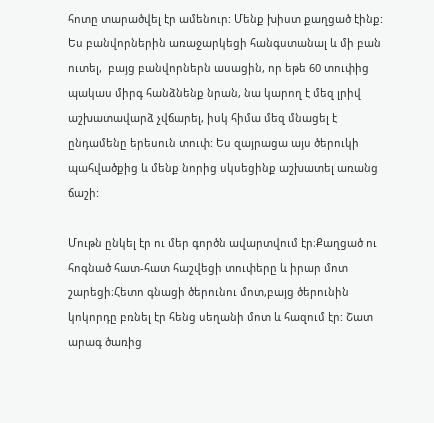հոտը տարածվել էր ամենուր: Մենք խիստ քաղցած էինք: Ես բանվորներին առաջարկեցի հանգստանալ և մի բան ուտել,  բայց բանվորներն ասացին, որ եթե 60 տուփից պակաս միրգ հանձնենք նրան, նա կարող է մեզ լրիվ աշխատավարձ չվճարել, իսկ հիմա մեզ մնացել է ընդամենը երեսուն տուփ: Ես զայրացա այս ծերուկի պահվածքից և մենք նորից սկսեցինք աշխատել առանց ճաշի:

Մութն ընկել էր ու մեր գործն ավարտվում էր։Քաղցած ու հոգնած հատ-հատ հաշվեցի տուփերը և իրար մոտ շարեցի։Հետո գնացի ծերունու մոտ,բայց ծերունին կոկորդը բռնել էր հենց սեղանի մոտ և հազում էր: Շատ արագ ծառից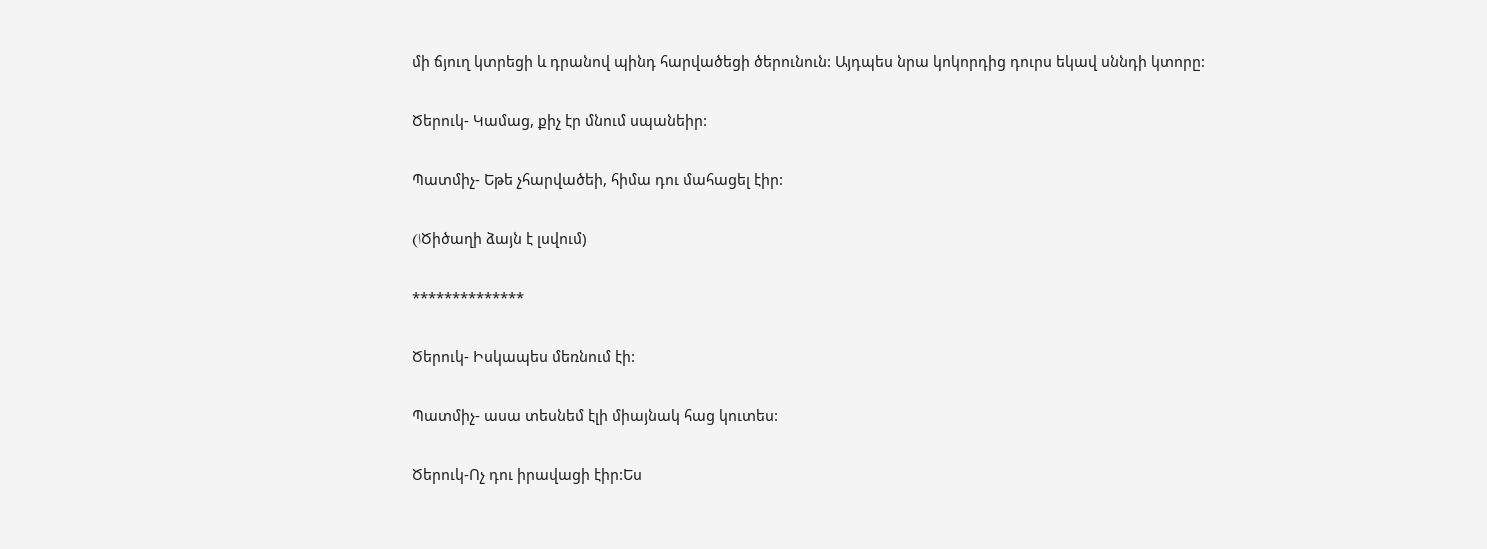մի ճյուղ կտրեցի և դրանով պինդ հարվածեցի ծերունուն: Այդպես նրա կոկորդից դուրս եկավ սննդի կտորը:

Ծերուկ- Կամաց, քիչ էր մնում սպանեիր:

Պատմիչ- Եթե չհարվածեի, հիմա դու մահացել էիր:

(اԾիծաղի ձայն է լսվում)

**************

Ծերուկ- Իսկապես մեռնում էի:

Պատմիչ- ասա տեսնեմ էլի միայնակ հաց կուտես:

Ծերուկ-Ոչ դու իրավացի էիր:Ես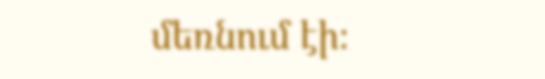մեռնում էի։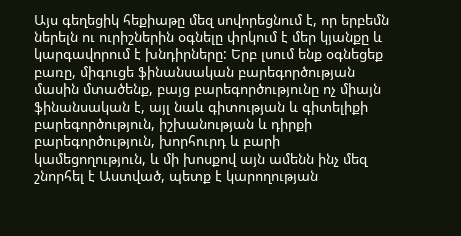Այս գեղեցիկ հեքիաթը մեզ սովորեցնում է, որ երբեմն ներելն ու ուրիշներին օգնելը փրկում է մեր կյանքը և կարգավորում է խնդիրները: Երբ լսում ենք օգնեցեք բառը, միգուցե ֆինանսական բարեգործության մասին մտածենք, բայց բարեգործությունը ոչ միայն ֆինանսական է, այլ նաև գիտության և գիտելիքի բարեգործություն, իշխանության և դիրքի բարեգործություն, խորհուրդ և բարի կամեցողություն, և մի խոսքով այն ամենն ինչ մեզ շնորհել է Աստված, պետք է կարողության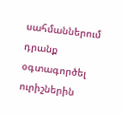սահմաններում դրանք օգտագործել ուրիշներին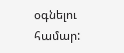օգնելու համար: